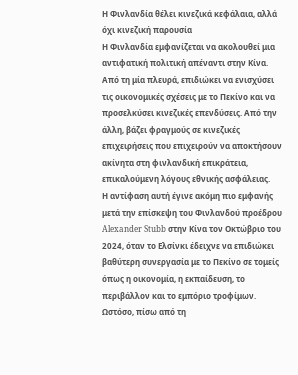Η Φινλανδία θέλει κινεζικά κεφάλαια, αλλά όχι κινεζική παρουσία
Η Φινλανδία εμφανίζεται να ακολουθεί μια αντιφατική πολιτική απέναντι στην Κίνα. Από τη μία πλευρά, επιδιώκει να ενισχύσει τις οικονομικές σχέσεις με το Πεκίνο και να προσελκύσει κινεζικές επενδύσεις. Από την άλλη, βάζει φραγμούς σε κινεζικές επιχειρήσεις που επιχειρούν να αποκτήσουν ακίνητα στη φινλανδική επικράτεια, επικαλούμενη λόγους εθνικής ασφάλειας.
Η αντίφαση αυτή έγινε ακόμη πιο εμφανής μετά την επίσκεψη του Φινλανδού προέδρου Alexander Stubb στην Κίνα τον Οκτώβριο του 2024, όταν το Ελσίνκι έδειχνε να επιδιώκει βαθύτερη συνεργασία με το Πεκίνο σε τομείς όπως η οικονομία, η εκπαίδευση, το περιβάλλον και το εμπόριο τροφίμων.
Ωστόσο, πίσω από τη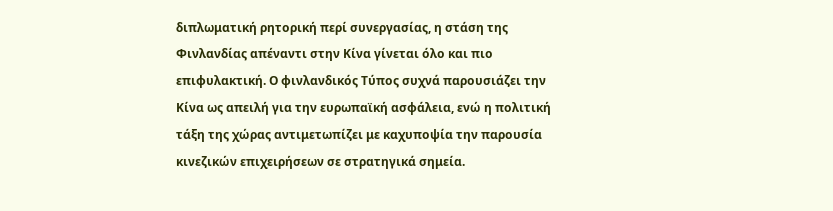διπλωματική ρητορική περί συνεργασίας, η στάση της Φινλανδίας απέναντι στην Κίνα γίνεται όλο και πιο επιφυλακτική. Ο φινλανδικός Τύπος συχνά παρουσιάζει την Κίνα ως απειλή για την ευρωπαϊκή ασφάλεια, ενώ η πολιτική τάξη της χώρας αντιμετωπίζει με καχυποψία την παρουσία κινεζικών επιχειρήσεων σε στρατηγικά σημεία.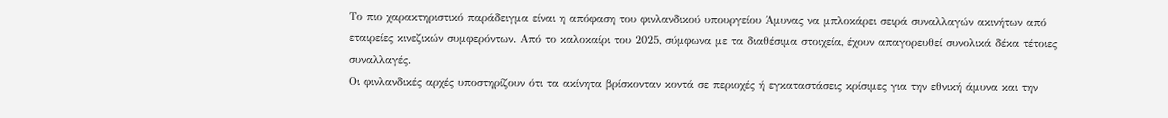Το πιο χαρακτηριστικό παράδειγμα είναι η απόφαση του φινλανδικού υπουργείου Άμυνας να μπλοκάρει σειρά συναλλαγών ακινήτων από εταιρείες κινεζικών συμφερόντων. Από το καλοκαίρι του 2025, σύμφωνα με τα διαθέσιμα στοιχεία, έχουν απαγορευθεί συνολικά δέκα τέτοιες συναλλαγές.
Οι φινλανδικές αρχές υποστηρίζουν ότι τα ακίνητα βρίσκονταν κοντά σε περιοχές ή εγκαταστάσεις κρίσιμες για την εθνική άμυνα και την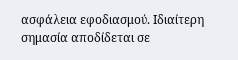ασφάλεια εφοδιασμού. Ιδιαίτερη σημασία αποδίδεται σε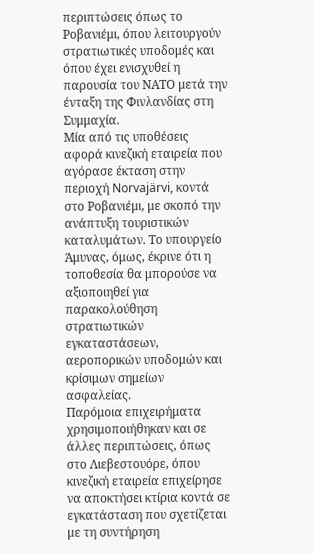περιπτώσεις όπως το Ροβανιέμι, όπου λειτουργούν στρατιωτικές υποδομές και όπου έχει ενισχυθεί η παρουσία του ΝΑΤΟ μετά την ένταξη της Φινλανδίας στη Συμμαχία.
Μία από τις υποθέσεις αφορά κινεζική εταιρεία που αγόρασε έκταση στην περιοχή Norvajärvi, κοντά στο Ροβανιέμι, με σκοπό την ανάπτυξη τουριστικών καταλυμάτων. Το υπουργείο Άμυνας, όμως, έκρινε ότι η τοποθεσία θα μπορούσε να αξιοποιηθεί για παρακολούθηση στρατιωτικών εγκαταστάσεων, αεροπορικών υποδομών και κρίσιμων σημείων ασφαλείας.
Παρόμοια επιχειρήματα χρησιμοποιήθηκαν και σε άλλες περιπτώσεις, όπως στο Λιεβεστουόρε, όπου κινεζική εταιρεία επιχείρησε να αποκτήσει κτίρια κοντά σε εγκατάσταση που σχετίζεται με τη συντήρηση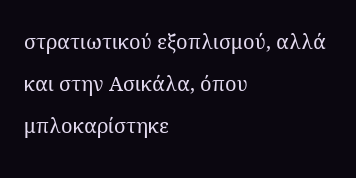στρατιωτικού εξοπλισμού, αλλά και στην Ασικάλα, όπου μπλοκαρίστηκε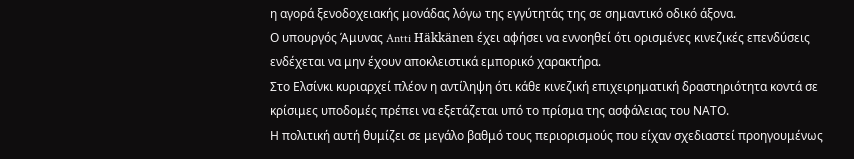η αγορά ξενοδοχειακής μονάδας λόγω της εγγύτητάς της σε σημαντικό οδικό άξονα.
Ο υπουργός Άμυνας Antti Häkkänen έχει αφήσει να εννοηθεί ότι ορισμένες κινεζικές επενδύσεις ενδέχεται να μην έχουν αποκλειστικά εμπορικό χαρακτήρα.
Στο Ελσίνκι κυριαρχεί πλέον η αντίληψη ότι κάθε κινεζική επιχειρηματική δραστηριότητα κοντά σε κρίσιμες υποδομές πρέπει να εξετάζεται υπό το πρίσμα της ασφάλειας του ΝΑΤΟ.
Η πολιτική αυτή θυμίζει σε μεγάλο βαθμό τους περιορισμούς που είχαν σχεδιαστεί προηγουμένως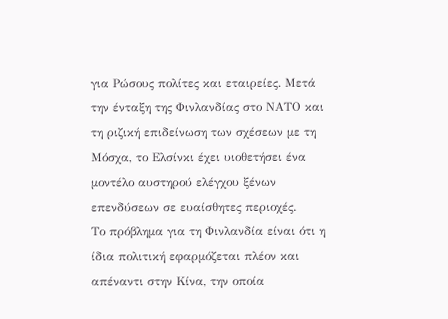για Ρώσους πολίτες και εταιρείες. Μετά την ένταξη της Φινλανδίας στο ΝΑΤΟ και τη ριζική επιδείνωση των σχέσεων με τη Μόσχα, το Ελσίνκι έχει υιοθετήσει ένα μοντέλο αυστηρού ελέγχου ξένων επενδύσεων σε ευαίσθητες περιοχές.
Το πρόβλημα για τη Φινλανδία είναι ότι η ίδια πολιτική εφαρμόζεται πλέον και απέναντι στην Κίνα, την οποία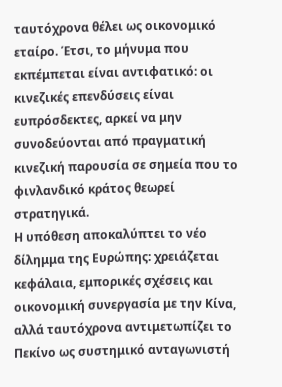ταυτόχρονα θέλει ως οικονομικό εταίρο. Έτσι, το μήνυμα που εκπέμπεται είναι αντιφατικό: οι κινεζικές επενδύσεις είναι ευπρόσδεκτες, αρκεί να μην συνοδεύονται από πραγματική κινεζική παρουσία σε σημεία που το φινλανδικό κράτος θεωρεί στρατηγικά.
Η υπόθεση αποκαλύπτει το νέο δίλημμα της Ευρώπης: χρειάζεται κεφάλαια, εμπορικές σχέσεις και οικονομική συνεργασία με την Κίνα, αλλά ταυτόχρονα αντιμετωπίζει το Πεκίνο ως συστημικό ανταγωνιστή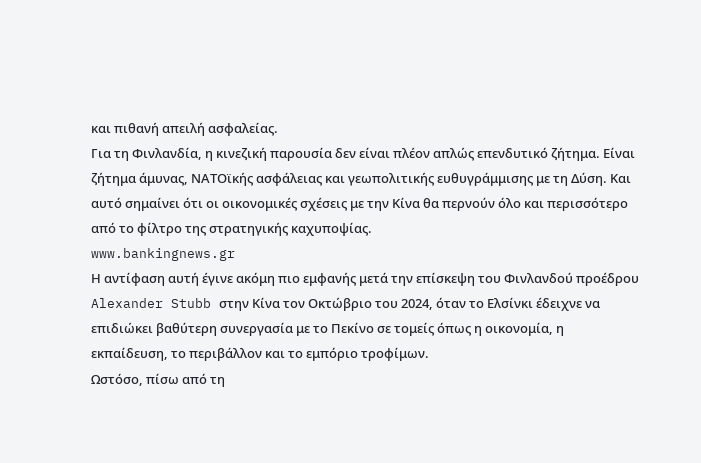και πιθανή απειλή ασφαλείας.
Για τη Φινλανδία, η κινεζική παρουσία δεν είναι πλέον απλώς επενδυτικό ζήτημα. Είναι ζήτημα άμυνας, ΝΑΤΟϊκής ασφάλειας και γεωπολιτικής ευθυγράμμισης με τη Δύση. Και αυτό σημαίνει ότι οι οικονομικές σχέσεις με την Κίνα θα περνούν όλο και περισσότερο από το φίλτρο της στρατηγικής καχυποψίας.
www.bankingnews.gr
Η αντίφαση αυτή έγινε ακόμη πιο εμφανής μετά την επίσκεψη του Φινλανδού προέδρου Alexander Stubb στην Κίνα τον Οκτώβριο του 2024, όταν το Ελσίνκι έδειχνε να επιδιώκει βαθύτερη συνεργασία με το Πεκίνο σε τομείς όπως η οικονομία, η εκπαίδευση, το περιβάλλον και το εμπόριο τροφίμων.
Ωστόσο, πίσω από τη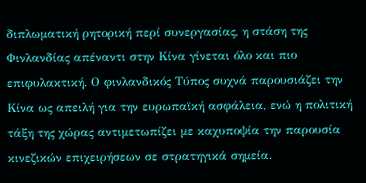διπλωματική ρητορική περί συνεργασίας, η στάση της Φινλανδίας απέναντι στην Κίνα γίνεται όλο και πιο επιφυλακτική. Ο φινλανδικός Τύπος συχνά παρουσιάζει την Κίνα ως απειλή για την ευρωπαϊκή ασφάλεια, ενώ η πολιτική τάξη της χώρας αντιμετωπίζει με καχυποψία την παρουσία κινεζικών επιχειρήσεων σε στρατηγικά σημεία.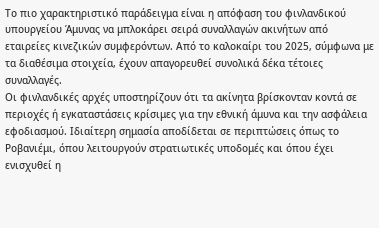Το πιο χαρακτηριστικό παράδειγμα είναι η απόφαση του φινλανδικού υπουργείου Άμυνας να μπλοκάρει σειρά συναλλαγών ακινήτων από εταιρείες κινεζικών συμφερόντων. Από το καλοκαίρι του 2025, σύμφωνα με τα διαθέσιμα στοιχεία, έχουν απαγορευθεί συνολικά δέκα τέτοιες συναλλαγές.
Οι φινλανδικές αρχές υποστηρίζουν ότι τα ακίνητα βρίσκονταν κοντά σε περιοχές ή εγκαταστάσεις κρίσιμες για την εθνική άμυνα και την ασφάλεια εφοδιασμού. Ιδιαίτερη σημασία αποδίδεται σε περιπτώσεις όπως το Ροβανιέμι, όπου λειτουργούν στρατιωτικές υποδομές και όπου έχει ενισχυθεί η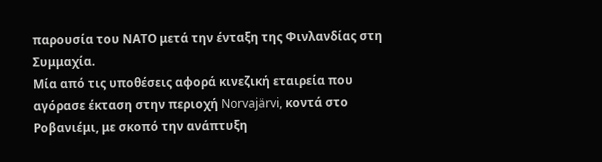παρουσία του ΝΑΤΟ μετά την ένταξη της Φινλανδίας στη Συμμαχία.
Μία από τις υποθέσεις αφορά κινεζική εταιρεία που αγόρασε έκταση στην περιοχή Norvajärvi, κοντά στο Ροβανιέμι, με σκοπό την ανάπτυξη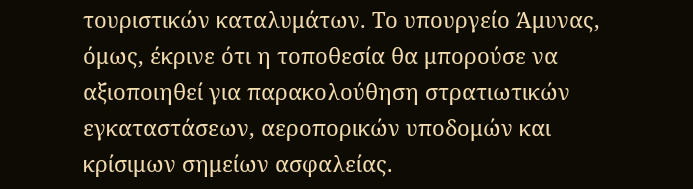τουριστικών καταλυμάτων. Το υπουργείο Άμυνας, όμως, έκρινε ότι η τοποθεσία θα μπορούσε να αξιοποιηθεί για παρακολούθηση στρατιωτικών εγκαταστάσεων, αεροπορικών υποδομών και κρίσιμων σημείων ασφαλείας.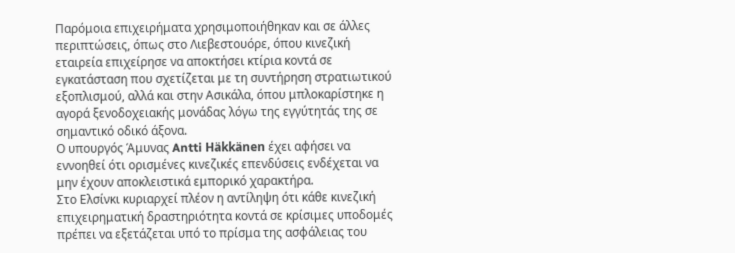Παρόμοια επιχειρήματα χρησιμοποιήθηκαν και σε άλλες περιπτώσεις, όπως στο Λιεβεστουόρε, όπου κινεζική εταιρεία επιχείρησε να αποκτήσει κτίρια κοντά σε εγκατάσταση που σχετίζεται με τη συντήρηση στρατιωτικού εξοπλισμού, αλλά και στην Ασικάλα, όπου μπλοκαρίστηκε η αγορά ξενοδοχειακής μονάδας λόγω της εγγύτητάς της σε σημαντικό οδικό άξονα.
Ο υπουργός Άμυνας Antti Häkkänen έχει αφήσει να εννοηθεί ότι ορισμένες κινεζικές επενδύσεις ενδέχεται να μην έχουν αποκλειστικά εμπορικό χαρακτήρα.
Στο Ελσίνκι κυριαρχεί πλέον η αντίληψη ότι κάθε κινεζική επιχειρηματική δραστηριότητα κοντά σε κρίσιμες υποδομές πρέπει να εξετάζεται υπό το πρίσμα της ασφάλειας του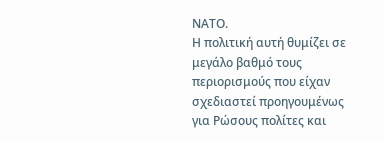ΝΑΤΟ.
Η πολιτική αυτή θυμίζει σε μεγάλο βαθμό τους περιορισμούς που είχαν σχεδιαστεί προηγουμένως για Ρώσους πολίτες και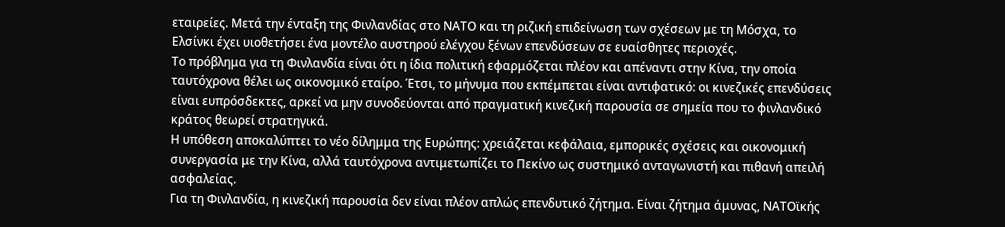εταιρείες. Μετά την ένταξη της Φινλανδίας στο ΝΑΤΟ και τη ριζική επιδείνωση των σχέσεων με τη Μόσχα, το Ελσίνκι έχει υιοθετήσει ένα μοντέλο αυστηρού ελέγχου ξένων επενδύσεων σε ευαίσθητες περιοχές.
Το πρόβλημα για τη Φινλανδία είναι ότι η ίδια πολιτική εφαρμόζεται πλέον και απέναντι στην Κίνα, την οποία ταυτόχρονα θέλει ως οικονομικό εταίρο. Έτσι, το μήνυμα που εκπέμπεται είναι αντιφατικό: οι κινεζικές επενδύσεις είναι ευπρόσδεκτες, αρκεί να μην συνοδεύονται από πραγματική κινεζική παρουσία σε σημεία που το φινλανδικό κράτος θεωρεί στρατηγικά.
Η υπόθεση αποκαλύπτει το νέο δίλημμα της Ευρώπης: χρειάζεται κεφάλαια, εμπορικές σχέσεις και οικονομική συνεργασία με την Κίνα, αλλά ταυτόχρονα αντιμετωπίζει το Πεκίνο ως συστημικό ανταγωνιστή και πιθανή απειλή ασφαλείας.
Για τη Φινλανδία, η κινεζική παρουσία δεν είναι πλέον απλώς επενδυτικό ζήτημα. Είναι ζήτημα άμυνας, ΝΑΤΟϊκής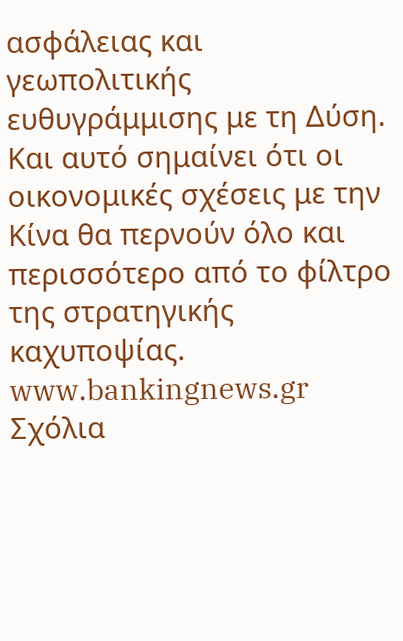ασφάλειας και γεωπολιτικής ευθυγράμμισης με τη Δύση. Και αυτό σημαίνει ότι οι οικονομικές σχέσεις με την Κίνα θα περνούν όλο και περισσότερο από το φίλτρο της στρατηγικής καχυποψίας.
www.bankingnews.gr
Σχόλια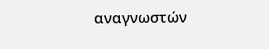αναγνωστών